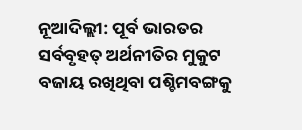ନୂଆଦିଲ୍ଲୀ: ପୂର୍ବ ଭାରତର ସର୍ବବୃହତ୍‌ ଅର୍ଥନୀତିର ମୁକୁଟ ବଜାୟ ରଖିଥିବା ପଶ୍ଚିମବଙ୍ଗକୁ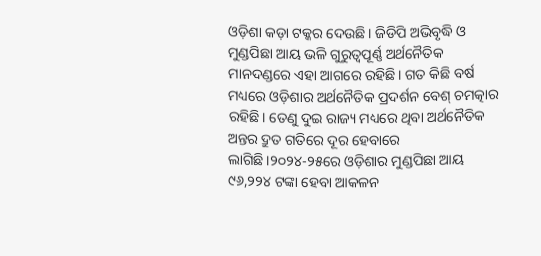ଓଡ଼ିଶା କଡ଼ା ଟକ୍କର ଦେଉଛି। ଜିଡିପି ଅଭିବୃଦ୍ଧି ଓ ମୁଣ୍ଡପିଛା ଆୟ ଭଳି ଗୁରୁତ୍ବପୂର୍ଣ୍ଣ ଅର୍ଥନୈତିକ ମାନଦଣ୍ଡରେ ଏହା ଆଗରେ ରହିଛି। ଗତ କିଛି ବର୍ଷ ମଧ୍ୟରେ ଓଡ଼ିଶାର ଅର୍ଥନୈତିକ ପ୍ରଦର୍ଶନ ବେଶ୍‌ ଚମତ୍କାର ରହିଛି। ତେଣୁ ଦୁଇ ରାଜ୍ୟ ମଧ୍ୟରେ ଥିବା ଅର୍ଥନୈତିକ ଅନ୍ତର ଦ୍ରୁତ ଗତିରେ ଦୂର ହେବାରେ ଲାଗିଛି।୨୦୨୪-୨୫‌ରେ ଓଡ଼ିଶାର ମୁଣ୍ଡପିଛା ଆୟ ୯୬,୨୨୪ ଟଙ୍କା ହେବା ଆକଳନ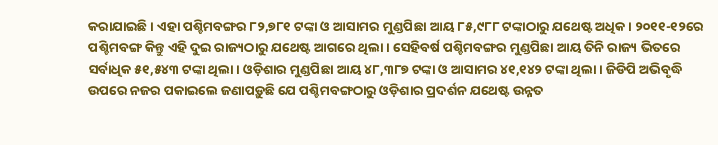କରାଯାଇଛି। ଏହା ପଶ୍ଚିମବଙ୍ଗର ୮୨,୭୮୧ ଟଙ୍କା ଓ ଆସାମର ମୁଣ୍ଡପିଛା ଆୟ ୮୫,୯୮୮ ଟଙ୍କାଠାରୁ ଯଥେଷ୍ଟ ଅଧିକ। ୨୦୧୧-୧୨ରେ ପଶ୍ଚିମବଙ୍ଗ କିନ୍ତୁ ଏହି ଦୁଇ ରାଜ୍ୟଠାରୁ ଯଥେଷ୍ଟ ଆଗରେ ଥିଲା। ସେହିବର୍ଷ ପଶ୍ଚିମବଙ୍ଗର ମୁଣ୍ଡପିଛା ଆୟ ତିନି ରାଜ୍ୟ ଭିତ‌ରେ ସର୍ବାଧିକ ୫୧,୫୪୩ ଟଙ୍କା ଥିଲା। ଓଡ଼ିଶାର ମୁଣ୍ଡପିଛା ଆୟ ୪୮,୩୮୭ ଟଙ୍କା ଓ ଆସାମର ୪୧,୧୪୨ ଟଙ୍କା ଥିଲା। ଜିଡିପି ଅଭିବୃଦ୍ଧି ଉପରେ ନଜର ପକାଇଲେ ଜଣାପଡ଼ୁଛି ଯେ ପଶ୍ଚିମବଙ୍ଗଠାରୁ ଓଡ଼ିଶାର ପ୍ରଦର୍ଶନ ଯଥେଷ୍ଟ ଉନ୍ନତ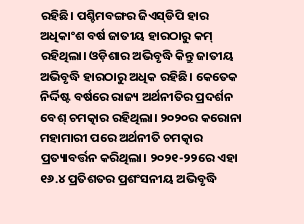ରହିଛି। ପଶ୍ଚିମବଙ୍ଗର ଜିଏସ୍‌ଡିପି ହାର ଅଧିକାଂଶ ବର୍ଷ ଜାତୀୟ ହାରଠାରୁ କମ୍‌ ରହିଥିଲା। ଓଡ଼ିଶାର ଅଭିବୃଦ୍ଧି କିନ୍ତୁ ଜାତୀୟ ଅଭିବୃଦ୍ଧି ହାରଠାରୁ ଅଧିକ ରହିଛି। କେତେକ ନିର୍ଦ୍ଦିଷ୍ଟ ବର୍ଷରେ ରାଜ୍ୟ ଅର୍ଥନୀତିର ପ୍ରଦର୍ଶନ ବେଶ୍ ଚମତ୍କାର ରହିଥିଲା। ୨୦୨୦ର କ‌ରୋନା ମହାମାରୀ ପରେ ଅର୍ଥନୀତି ଚମତ୍କାର ପ୍ରତ୍ୟାବର୍ତ୍ତନ କରିଥିଲା। ୨୦୨୧-୨୨‌ରେ ଏହା ୧୬.୪ ପ୍ରତିଶତର ପ୍ରଶଂସନୀୟ ଅଭିବୃଦ୍ଧି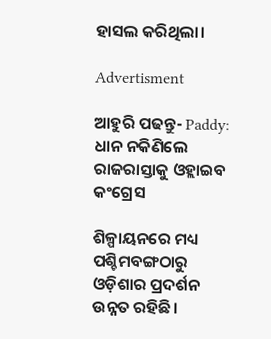ହାସଲ କରିଥିଲା।

Advertisment

ଆହୁରି ପଢନ୍ତୁ- Paddy: ଧାନ ନକିଣିଲେ ରାଜରାସ୍ତାକୁ ଓହ୍ଲାଇବ କଂଗ୍ରେସ

ଶିଳ୍ପାୟନରେ ମଧ୍ୟ ପଶ୍ଚିମବଙ୍ଗଠାରୁ ଓଡ଼ିଶାର ପ୍ରଦର୍ଶନ ଉନ୍ନତ ରହିଛି।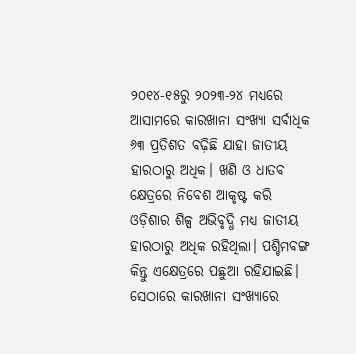୨୦୧୪-୧୫ରୁ ୨୦୨୩-୨୪ ମଧ୍ୟରେ ଆସାମରେ କାରଖାନା ସଂଖ୍ୟା ସର୍ବାଧିକ ୬୩ ପ୍ରତିଶତ ବଢ଼ିଛି ଯାହା ଜାତୀୟ ହାରଠାରୁ ଅଧିକ। ଖଣି ଓ ଧାତବ କ୍ଷେତ୍ରରେ ନିବେଶ ଆକୃଷ୍ଟ କରି ଓଡ଼ିଶାର ଶିଳ୍ପ ଅଭିବୃଦ୍ଧି ମଧ୍ୟ ଜାତୀୟ ହାରଠାରୁ ଅଧିକ ରହିଥିଲା। ପଶ୍ଚିମବଙ୍ଗ କିନ୍ତୁ ଏ‌କ୍ଷେତ୍ରରେ ପଛୁଆ ରହିଯାଇଛି। ସେଠାରେ କାରଖାନା ସଂଖ୍ୟାରେ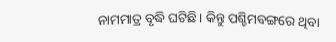ନାମମାତ୍ର ବୃଦ୍ଧି ଘଟିଛି। କିନ୍ତୁ ପଶ୍ଚିମବଙ୍ଗରେ ଥିବା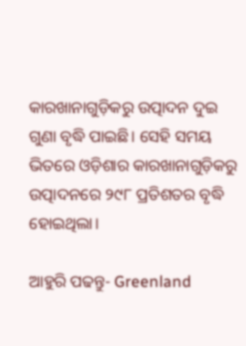କାରଖାନାଗୁଡ଼ିକରୁ ଉତ୍ପାଦନ ଦୁଇ ଗୁଣା ବୃଦ୍ଧି ପାଇଛି। ସେହି ସମୟ ଭିତରେ ଓଡ଼ିଶାର କାରଖାନାଗୁଡ଼ିକରୁ ଉତ୍ପାଦନରେ ୨୯୮ ପ୍ରତିଶତର ବୃଦ୍ଧି ହୋଇଥିଲା।

ଆହୁରି ପଢନ୍ତୁ- Greenland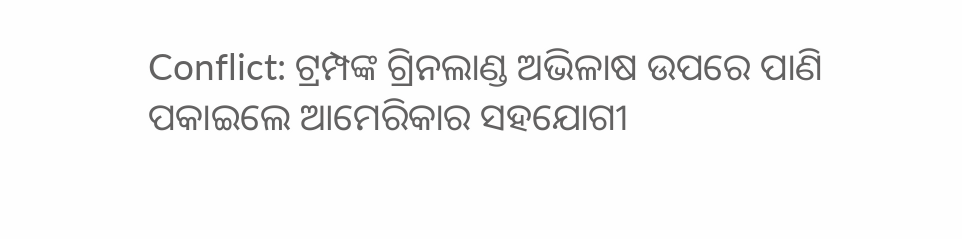Conflict: ଟ୍ରମ୍ପଙ୍କ ଗ୍ରିନଲାଣ୍ଡ ଅଭିଳାଷ ଉପରେ ପାଣି ପକାଇଲେ ଆମେରିକାର ସହଯୋଗୀ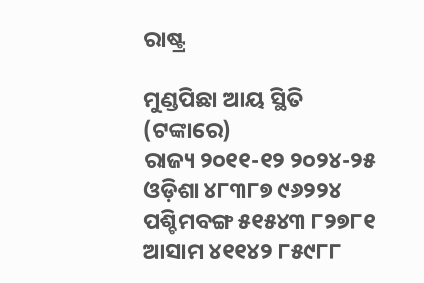ରାଷ୍ଟ୍ର

ମୁଣ୍ଡପିଛା ଆୟ ସ୍ଥିତି (ଟଙ୍କାରେ)
ରାଜ୍ୟ ୨୦୧୧-୧୨ ୨୦୨୪-୨୫
ଓଡ଼ିଶା ୪୮୩୮୭ ୯୬୨୨୪
ପଶ୍ଚିମବଙ୍ଗ ୫୧୫୪୩ ୮୨୭୮୧
ଆସାମ ୪୧୧୪୨ ୮୫୯୮୮